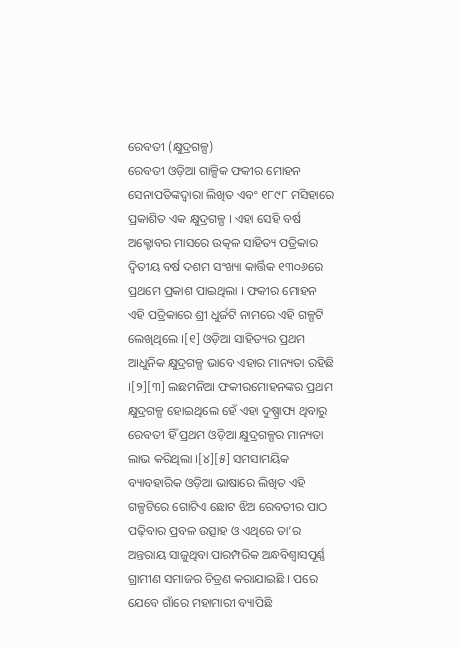ରେବତୀ (କ୍ଷୁଦ୍ରଗଳ୍ପ)
ରେବତୀ ଓଡ଼ିଆ ଗାଳ୍ପିକ ଫକୀର ମୋହନ ସେନାପତିଙ୍କଦ୍ୱାରା ଲିଖିତ ଏବଂ ୧୮୯୮ ମସିହାରେ ପ୍ରକାଶିତ ଏକ କ୍ଷୁଦ୍ରଗଳ୍ପ । ଏହା ସେହି ବର୍ଷ ଅକ୍ଟୋବର ମାସରେ ଉତ୍କଳ ସାହିତ୍ୟ ପତ୍ରିକାର ଦ୍ୱିତୀୟ ବର୍ଷ ଦଶମ ସଂଖ୍ୟା କାର୍ତ୍ତିକ ୧୩୦୬ରେ ପ୍ରଥମେ ପ୍ରକାଶ ପାଇଥିଲା । ଫକୀର ମୋହନ ଏହି ପତ୍ରିକାରେ ଶ୍ରୀ ଧୁର୍ଜଟି ନାମରେ ଏହି ଗଳ୍ପଟି ଲେଖିଥିଲେ ।[୧] ଓଡ଼ିଆ ସାହିତ୍ୟର ପ୍ରଥମ ଆଧୁନିକ କ୍ଷୁଦ୍ରଗଳ୍ପ ଭାବେ ଏହାର ମାନ୍ୟତା ରହିଛି ।[୨][୩] ଲଛମନିଆ ଫକୀରମୋହନଙ୍କର ପ୍ରଥମ କ୍ଷୁଦ୍ରଗଳ୍ପ ହୋଇଥିଲେ ହେଁ ଏହା ଦୁଷ୍ପ୍ରାପ୍ୟ ଥିବାରୁ ରେବତୀ ହିଁ ପ୍ରଥମ ଓଡ଼ିଆ କ୍ଷୁଦ୍ରଗଳ୍ପର ମାନ୍ୟତା ଲାଭ କରିଥିଲା ।[୪][୫] ସମସାମୟିକ ବ୍ୟାବହାରିକ ଓଡ଼ିଆ ଭାଷାରେ ଲିଖିତ ଏହି ଗଳ୍ପଟିରେ ଗୋଟିଏ ଛୋଟ ଝିଅ ରେବତୀର ପାଠ ପଢ଼ିବାର ପ୍ରବଳ ଉତ୍ସାହ ଓ ଏଥିରେ ତା’ର ଅନ୍ତରାୟ ସାଜୁଥିବା ପାରମ୍ପରିକ ଅନ୍ଧବିଶ୍ୱାସପୂର୍ଣ୍ଣ ଗ୍ରାମୀଣ ସମାଜର ଚିତ୍ରଣ କରାଯାଇଛି । ପରେ ଯେବେ ଗାଁରେ ମହାମାରୀ ବ୍ୟାପିଛି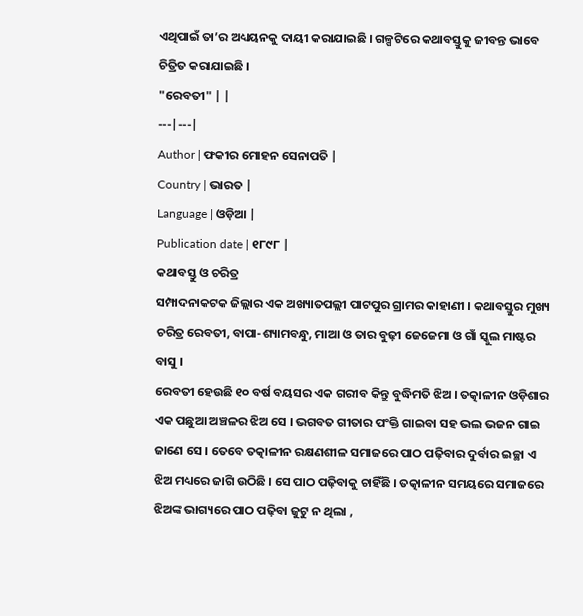ଏଥିପାଇଁ ତା’ର ଅଧ୍ୟୟନକୁ ଦାୟୀ କରାଯାଇଛି । ଗଳ୍ପଟିରେ କଥାବସ୍ତୁକୁ ଜୀବନ୍ତ ଭାବେ ଚିତ୍ରିତ କରାଯାଇଛି ।
"ରେବତୀ" | |
---|---|
Author | ଫକୀର ମୋହନ ସେନାପତି |
Country | ଭାରତ |
Language | ଓଡ଼ିଆ |
Publication date | ୧୮୯୮ |
କଥାବସ୍ତୁ ଓ ଚରିତ୍ର
ସମ୍ପାଦନାକଟକ ଜିଲ୍ଲାର ଏକ ଅଖ୍ୟାତପଲ୍ଲୀ ପାଟପୁର ଗ୍ରାମର କାହାଣୀ । କଥାବସ୍ତୁର ମୁଖ୍ୟ ଚରିତ୍ର ରେବତୀ, ବାପା-ଶ୍ୟାମବନ୍ଧୁ, ମାଆ ଓ ତାର ବୁଢ଼ୀ ଜେଜେମା ଓ ଗାଁ ସ୍କୁଲ ମାଷ୍ଟର ବାସୁ ।
ରେବତୀ ହେଉଛି ୧୦ ବର୍ଷ ବୟସର ଏକ ଗରୀବ କିନ୍ତୁ ବୁଦ୍ଧିମତି ଝିଅ । ତତ୍କାଳୀନ ଓଡ଼ିଶାର ଏକ ପଛୁଆ ଅଞ୍ଚଳର ଝିଅ ସେ । ଭଗବତ ଗୀତାର ପଂକ୍ତି ଗାଇବା ସହ ଭଲ ଭଜନ ଗାଇ ଜାଣେ ସେ । ତେବେ ତତ୍କାଳୀନ ରକ୍ଷଣଶୀଳ ସମାଜରେ ପାଠ ପଢ଼ିବାର ଦୁର୍ବାର ଇଚ୍ଛା ଏ ଝିଅ ମଧ୍ୟରେ ଜାଗି ଉଠିଛି । ସେ ପାଠ ପଢ଼ିବାକୁ ଚାହିଁଛି । ତତ୍କାଳୀନ ସମୟରେ ସମାଜରେ ଝିଅଙ୍କ ଭାଗ୍ୟରେ ପାଠ ପଢ଼ିବା ଜୁଟୁ ନ ଥିଲା ,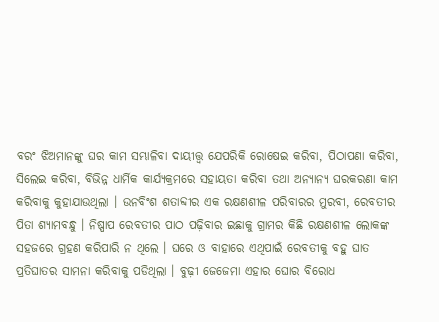ବରଂ ଝିଅମାନଙ୍କୁ ଘର କାମ ସମ୍ଭାଳିବା ଦାୟୀତ୍ତ୍ୱ ଯେପରିକି ରୋଷେଇ କରିବା, ପିଠାପଣା କରିବା, ସିଲେଇ କରିବା, ବିଭିନ୍ନ ଧାର୍ମିକ କାର୍ଯ୍ୟକ୍ରମରେ ସହାୟତା କରିବା ତଥା ଅନ୍ୟାନ୍ୟ ଘରକରଣା କାମ କରିବାକୁ କୁହାଯାଉଥିଲା । ଉନବିଂଶ ଶତାବ୍ଦୀର ଏକ ରକ୍ଷଣଶୀଳ ପରିବାରର ମୁରବୀ, ରେବତୀର ପିତା ଶ୍ୟାମବନ୍ଧୁ । ନିଷ୍ପାପ ରେବତୀର ପାଠ ପଢ଼ିବାର ଇଛାକୁ ଗ୍ରାମର କିଛି ରକ୍ଷଣଶୀଳ ଲୋକଙ୍କ ସହଜରେ ଗ୍ରହଣ କରିପାରି ନ ଥିଲେ । ଘରେ ଓ ବାହାରେ ଏଥିପାଇଁ ରେବତୀକୁ ବହୁ ଘାତ ପ୍ରତିଘାତର ସାମନା କରିବାକୁ ପଡିଥିଲା । ବୁଢ଼ୀ ଜେଜେମା ଏହାର ଘୋର ବିରୋଧ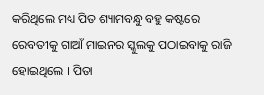କରିଥିଲେ ମଧ୍ୟ ପିତ ଶ୍ୟାମବନ୍ଧୁ ବହୁ କଷ୍ଟରେ ରେବତୀକୁ ଗାଆଁ ମାଇନର ସ୍କୁଲକୁ ପଠାଇବାକୁ ରାଜି ହୋଇଥିଲେ । ପିତା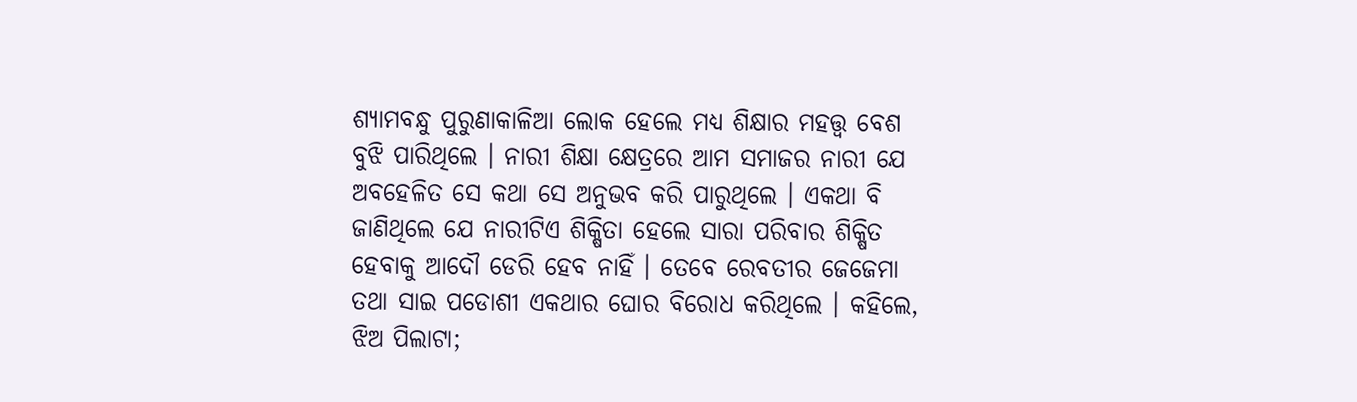ଶ୍ୟାମବନ୍ଧୁ ପୁରୁଣାକାଳିଆ ଲୋକ ହେଲେ ମଧ୍ୟ ଶିକ୍ଷାର ମହତ୍ତ୍ୱ ବେଶ ବୁଝି ପାରିଥିଲେ । ନାରୀ ଶିକ୍ଷା କ୍ଷେତ୍ରରେ ଆମ ସମାଜର ନାରୀ ଯେ ଅବହେଳିତ ସେ କଥା ସେ ଅନୁଭବ କରି ପାରୁଥିଲେ । ଏକଥା ବି ଜାଣିଥିଲେ ଯେ ନାରୀଟିଏ ଶିକ୍ଷିତା ହେଲେ ସାରା ପରିବାର ଶିକ୍ଷିତ ହେବାକୁ ଆଦୌ ଡେରି ହେବ ନାହିଁ । ତେବେ ରେବତୀର ଜେଜେମା ତଥା ସାଇ ପଡୋଶୀ ଏକଥାର ଘୋର ବିରୋଧ କରିଥିଲେ । କହିଲେ, ଝିଅ ପିଲାଟା;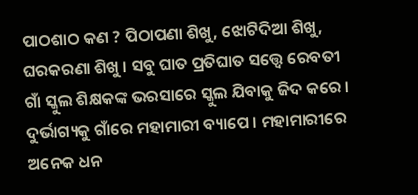ପାଠଶାଠ କଣ ? ପିଠାପଣା ଶିଖୁ, ଝୋଟିଦିଆ ଶିଖୁ, ଘରକରଣା ଶିଖୁ । ସବୁ ଘାତ ପ୍ରତିଘାତ ସତ୍ତ୍ୱେ ରେବତୀ ଗାଁ ସ୍କୁଲ ଶିକ୍ଷକଙ୍କ ଭରସାରେ ସ୍କୁଲ ଯିବାକୁ ଜିଦ କରେ । ଦୁର୍ଭାଗ୍ୟକୁ ଗାଁରେ ମହାମାରୀ ବ୍ୟାପେ । ମହାମାରୀରେ ଅନେକ ଧନ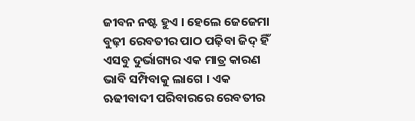ଜୀବନ ନଷ୍ଟ ହୁଏ । ହେଲେ ଜେଜେମା ବୁଢ଼ୀ ରେବତୀର ପାଠ ପଢ଼ିବା ଜିଦ୍ ହିଁ ଏସବୁ ଦୁର୍ଭାଗ୍ୟର ଏକ ମାତ୍ର କାରଣ ଭାବି ସମ୍ପିବାକୁ ଲାଗେ । ଏକ ଋଢୀବାଦୀ ପରିବାରରେ ରେବତୀର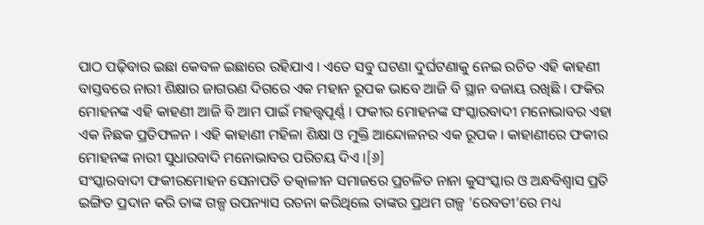ପାଠ ପଢ଼ିବାର ଇଛା କେବଳ ଇଛାରେ ରହିଯାଏ । ଏତେ ସବୁ ଘଟଣା ଦୁର୍ଘଟଣାକୁ ନେଇ ରଚିତ ଏହି କାହଣୀ ବାସ୍ତବରେ ନାରୀ ଶିକ୍ଷାର ଜାଗରଣ ଦିଗରେ ଏକ ମହାନ ରୂପକ ଭାବେ ଆଜି ବି ସ୍ଥାନ ବଜାୟ ରଖିଛି । ଫକିର ମୋହନଙ୍କ ଏହି କାହଣୀ ଆଜି ବି ଆମ ପାଇଁ ମହତ୍ତ୍ୱପୂର୍ଣ୍ଣ । ଫକୀର ମୋହନଙ୍କ ସଂସ୍କାରବାଦୀ ମନୋଭାବର ଏହା ଏକ ନିଛକ ପ୍ରତିଫଳନ । ଏହି କାହାଣୀ ମହିଳା ଶିକ୍ଷା ଓ ମୁକ୍ତି ଆନ୍ଦୋଳନର ଏକ ରୂପକ । କାହାଣୀରେ ଫକୀର ମୋହନଙ୍କ ନାରୀ ସୁଧାରବାଦି ମନୋଭାବର ପରିଚୟ ଦିଏ ।[୬]
ସଂସ୍କାରବାଦୀ ଫକୀରମୋହନ ସେନାପତି ତତ୍କାଳୀନ ସମାଜରେ ପ୍ରଚଳିତ ନାନା କୁସଂସ୍କାର ଓ ଅନ୍ଧବିଶ୍ୱାସ ପ୍ରତି ଇଙ୍ଗିତ ପ୍ରଦାନ କରି ତାଙ୍କ ଗଳ୍ପ ଉପନ୍ୟାସ ରଚନା କରିଥିଲେ ତାଙ୍କର ପ୍ରଥମ ଗଳ୍ପ ‘ରେବତୀ’ରେ ମଧ୍ୟ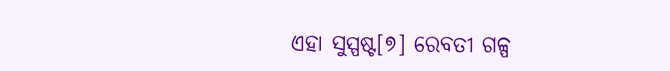ଏହା ସୁସ୍ପଷ୍ଟ[୭] ରେବତୀ ଗଳ୍ପ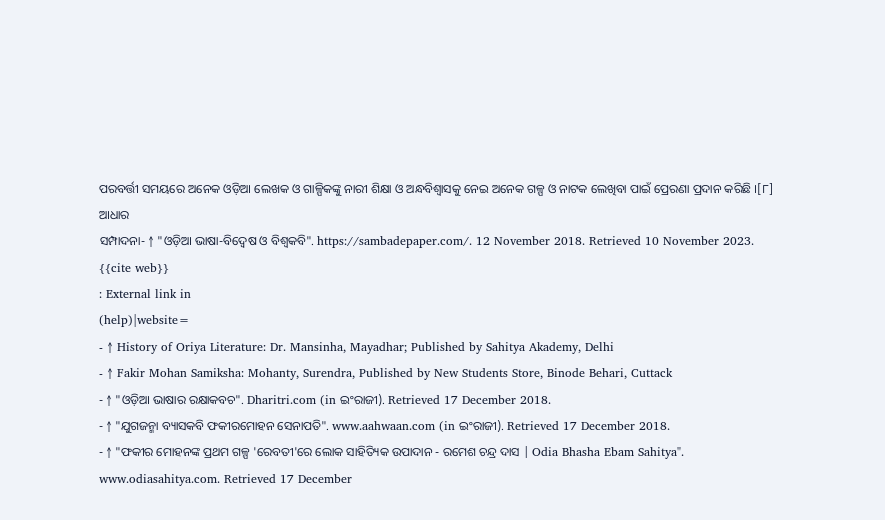ପରବର୍ତ୍ତୀ ସମୟରେ ଅନେକ ଓଡ଼ିଆ ଲେଖକ ଓ ଗାଳ୍ପିକଙ୍କୁ ନାରୀ ଶିକ୍ଷା ଓ ଅନ୍ଧବିଶ୍ୱାସକୁ ନେଇ ଅନେକ ଗଳ୍ପ ଓ ନାଟକ ଲେଖିବା ପାଇଁ ପ୍ରେରଣା ପ୍ରଦାନ କରିଛି ।[୮]
ଆଧାର
ସମ୍ପାଦନା- ↑ "ଓଡ଼ିଆ ଭାଷା-ବିଦ୍ୱେଷ ଓ ବିଶ୍ୱକବି". https://sambadepaper.com/. 12 November 2018. Retrieved 10 November 2023.
{{cite web}}
: External link in
(help)|website=
- ↑ History of Oriya Literature: Dr. Mansinha, Mayadhar; Published by Sahitya Akademy, Delhi
- ↑ Fakir Mohan Samiksha: Mohanty, Surendra, Published by New Students Store, Binode Behari, Cuttack
- ↑ "ଓଡ଼ିଆ ଭାଷାର ରକ୍ଷାକବଚ". Dharitri.com (in ଇଂରାଜୀ). Retrieved 17 December 2018.
- ↑ "ଯୁଗଜନ୍ମା ବ୍ୟାସକବି ଫକୀରମୋହନ ସେନାପତି". www.aahwaan.com (in ଇଂରାଜୀ). Retrieved 17 December 2018.
- ↑ "ଫକୀର ମୋହନଙ୍କ ପ୍ରଥମ ଗଳ୍ପ 'ରେବତୀ'ରେ ଲୋକ ସାହିତ୍ୟିକ ଉପାଦାନ - ରମେଶ ଚନ୍ଦ୍ର ଦାସ | Odia Bhasha Ebam Sahitya". www.odiasahitya.com. Retrieved 17 December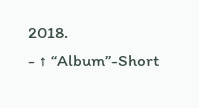2018.
- ↑ “Album”-Short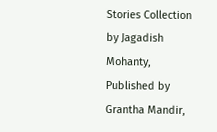Stories Collection by Jagadish Mohanty, Published by Grantha Mandir,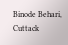Binode Behari, Cuttack